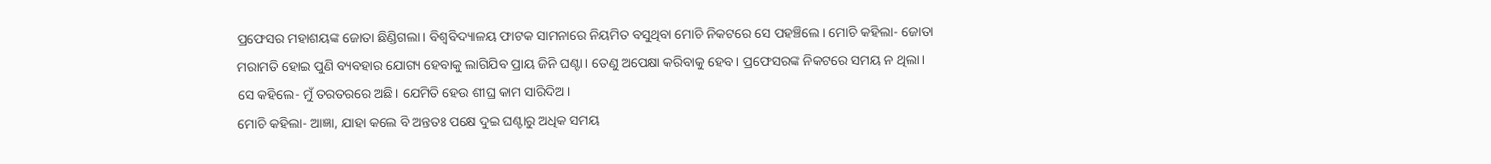ପ୍ରଫେସର ମହାଶୟଙ୍କ ଜୋତା ଛିଣ୍ଡିଗଲା। ବିଶ୍ବବିଦ୍ୟାଳୟ ଫାଟକ ସାମନାରେ ନିୟମିତ ବସୁଥିବା ମୋଚି ନିକଟରେ ସେ ପହଞ୍ଚିଲେ। ମୋଚି କହିଲା- ଜୋତା ମରାମତି ହୋଇ ପୁଣି ବ୍ୟବହାର ଯୋଗ୍ୟ ହେବାକୁ ଲାଗିଯିବ ପ୍ରାୟ ଜିନି ଘଣ୍ଟା। ତେଣୁ ଅପେକ୍ଷା କରିବାକୁ ହେବ। ପ୍ରଫେସରଙ୍କ ନିକଟରେ ସମୟ ନ ଥିଲା।
ସେ କହିଲେ- ମୁଁ ତରତରରେ ଅଛି। ଯେମିତି ହେଉ ଶୀଘ୍ର କାମ ସାରିଦିଅ।
ମୋଚି କହିଲା- ଆଜ୍ଞା, ଯାହା କଲେ ବି ଅନ୍ତତଃ ପକ୍ଷେ ଦୁଇ ଘଣ୍ଟାରୁ ଅଧିକ ସମୟ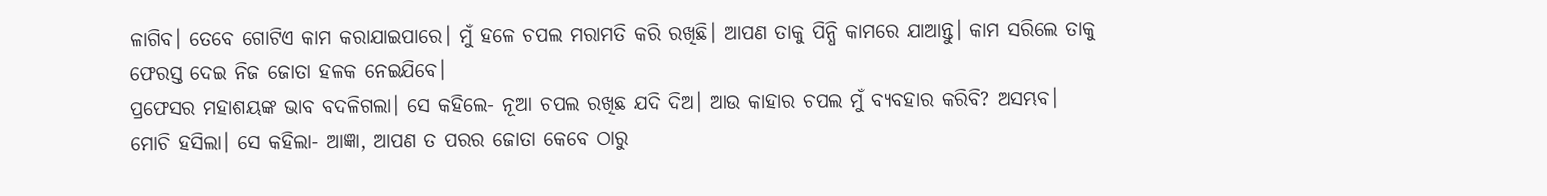ଳାଗିବ। ତେବେ ଗୋଟିଏ କାମ କରାଯାଇପାରେ। ମୁଁ ହଳେ ଚପଲ ମରାମତି କରି ରଖିଛି। ଆପଣ ତାକୁ ପିନ୍ଧି କାମରେ ଯାଆନ୍ତୁ। କାମ ସରିଲେ ତାକୁ ଫେରସ୍ତ ଦେଇ ନିଜ ଜୋତା ହଳକ ନେଇଯିବେ।
ପ୍ରଫେସର ମହାଶୟଙ୍କ ଭାବ ବଦଳିଗଲା। ସେ କହିଲେ- ନୂଆ ଚପଲ ରଖିଛ ଯଦି ଦିଅ। ଆଉ କାହାର ଚପଲ ମୁଁ ବ୍ୟବହାର କରିବି? ଅସମ୍ଭବ।
ମୋଚି ହସିଲା। ସେ କହିଲା- ଆଜ୍ଞା, ଆପଣ ତ ପରର ଜୋତା କେବେ ଠାରୁ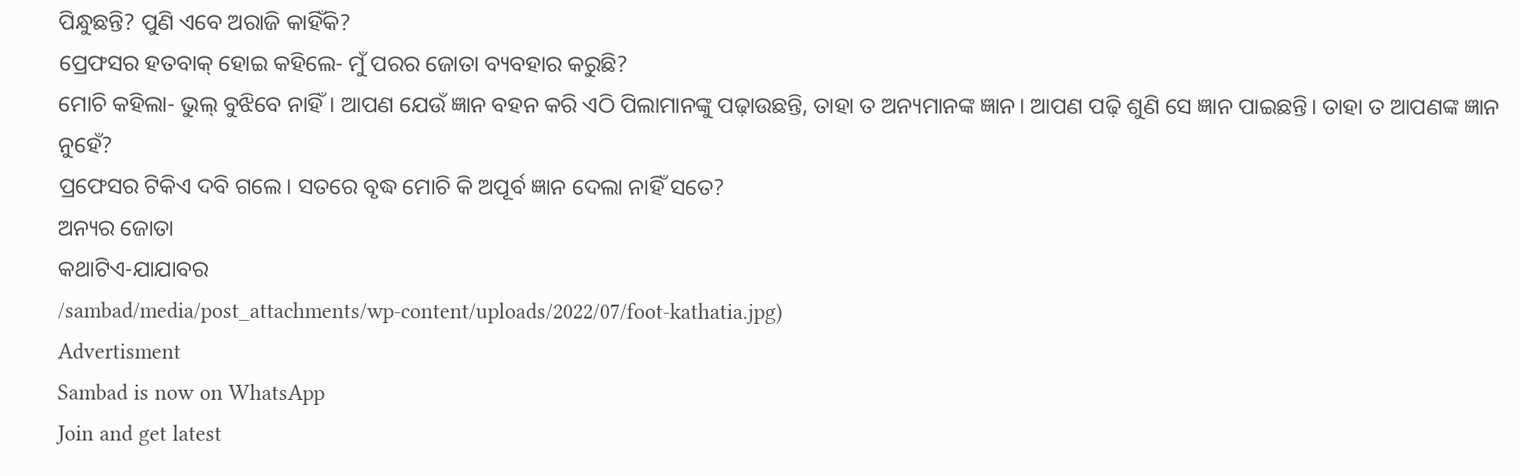ପିନ୍ଧୁଛନ୍ତି? ପୁଣି ଏବେ ଅରାଜି କାହିଁକି?
ପ୍ରେଫସର ହତବାକ୍ ହୋଇ କହିଲେ- ମୁଁ ପରର ଜୋତା ବ୍ୟବହାର କରୁଛି?
ମୋଚି କହିଲା- ଭୁଲ୍ ବୁଝିବେ ନାହିଁ। ଆପଣ ଯେଉଁ ଜ୍ଞାନ ବହନ କରି ଏଠି ପିଲାମାନଙ୍କୁ ପଢ଼ାଉଛନ୍ତି, ତାହା ତ ଅନ୍ୟମାନଙ୍କ ଜ୍ଞାନ। ଆପଣ ପଢ଼ି ଶୁଣି ସେ ଜ୍ଞାନ ପାଇଛନ୍ତି। ତାହା ତ ଆପଣଙ୍କ ଜ୍ଞାନ ନୁହେଁ?
ପ୍ରଫେସର ଟିକିଏ ଦବି ଗଲେ। ସତରେ ବୃଦ୍ଧ ମୋଚି କି ଅପୂର୍ବ ଜ୍ଞାନ ଦେଲା ନାହିଁ ସତେ?
ଅନ୍ୟର ଜୋତା
କଥାଟିଏ-ଯାଯାବର
/sambad/media/post_attachments/wp-content/uploads/2022/07/foot-kathatia.jpg)
Advertisment
Sambad is now on WhatsApp
Join and get latest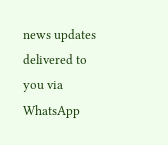news updates delivered to you via WhatsApp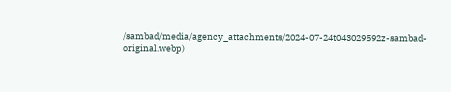/sambad/media/agency_attachments/2024-07-24t043029592z-sambad-original.webp)